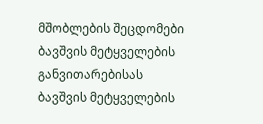მშობლების შეცდომები ბავშვის მეტყველების განვითარებისას
ბავშვის მეტყველების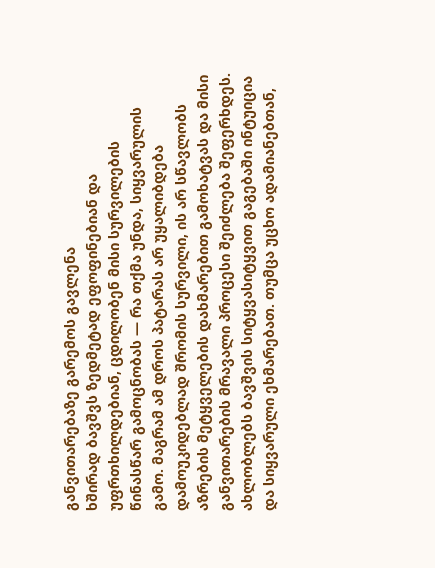განვითარებაზე გარემოს გავლენა
ხშირად ბავშვს ზედმეტად ეფოფინებიან და უფრთხილდებიან, ცდილობენ მისი სურვილების წინასწარ გამოცნობას — რა თქმა უნდა, სიყვარულის გამო. მაგრამ ამ დროს პატარას არ უყალიბდება დამოუკიდებლად შრომის სურვილი, ის არ სწავლობს აზრების მეტყველების დახმარებით გამოხატვას და მისი განვითარების მრავალი პროცესი შეიძლება შეფერხდეს.
ახლობლებს ბავშვის სიტყვასიტყვით გაგებაში ინტუიცია და სიყვარული ეხმარებათ. თუმცა უცხო ადამიანებთან,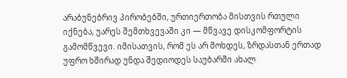არაბუნებრივ პირობებში, ურთიერთობა მისთვის რთული იქნება, უარეს შემთხვევაში კი — მწვავე დისკომფორტის გამომწვევი. იმისათვის, რომ ეს არ მოხდეს, ზრდასთან ერთად უფრო ხშირად უნდა შედიოდეს საუბარში ახალ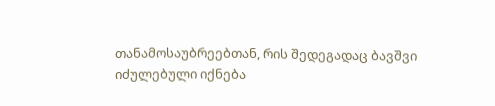თანამოსაუბრეებთან, რის შედეგადაც ბავშვი იძულებული იქნება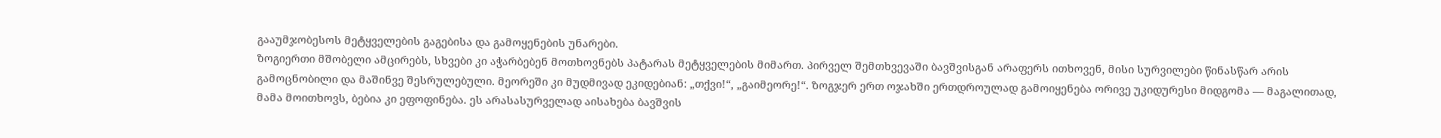გააუმჯობესოს მეტყველების გაგებისა და გამოყენების უნარები.
ზოგიერთი მშობელი ამცირებს, სხვები კი აჭარბებენ მოთხოვნებს პატარას მეტყველების მიმართ. პირველ შემთხვევაში ბავშვისგან არაფერს ითხოვენ, მისი სურვილები წინასწარ არის გამოცნობილი და მაშინვე შესრულებული. მეორეში კი მუდმივად ეკიდებიან: „თქვი!“, „გაიმეორე!“. ზოგჯერ ერთ ოჯახში ერთდროულად გამოიყენება ორივე უკიდურესი მიდგომა — მაგალითად, მამა მოითხოვს, ბებია კი ეფოფინება. ეს არასასურველად აისახება ბავშვის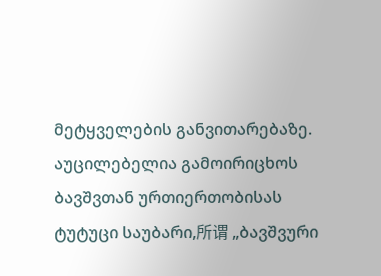მეტყველების განვითარებაზე.
აუცილებელია გამოირიცხოს ბავშვთან ურთიერთობისას ტუტუცი საუბარი,所谓 „ბავშვური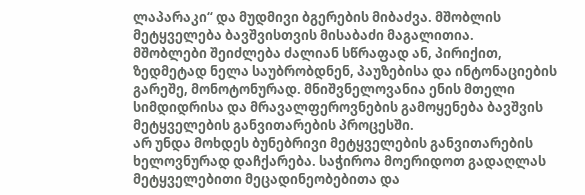ლაპარაკი“ და მუდმივი ბგერების მიბაძვა. მშობლის მეტყველება ბავშვისთვის მისაბაძი მაგალითია.
მშობლები შეიძლება ძალიან სწრაფად ან, პირიქით, ზედმეტად ნელა საუბრობდნენ, პაუზებისა და ინტონაციების გარეშე, მონოტონურად. მნიშვნელოვანია ენის მთელი სიმდიდრისა და მრავალფეროვნების გამოყენება ბავშვის მეტყველების განვითარების პროცესში.
არ უნდა მოხდეს ბუნებრივი მეტყველების განვითარების ხელოვნურად დაჩქარება. საჭიროა მოერიდოთ გადაღლას მეტყველებითი მეცადინეობებითა და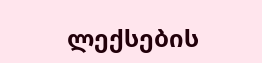ლექსების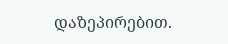დაზეპირებით.